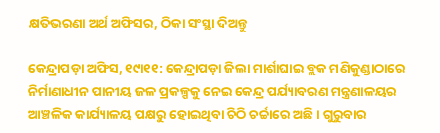କ୍ଷତିଭରଣା ଅର୍ଥ ଅଫିସର, ଠିକା ସଂସ୍ଥା ଦିଅନ୍ତୁ

କେନ୍ଦ୍ରାପଡ଼ା ଅଫିସ, ୧୯ା୧୧: କେନ୍ଦ୍ରାପଡ଼ା ଜିଲା ମାର୍ଶାଘାଇ ବ୍ଲକ ମଣିକୁଣ୍ଡାଠାରେ ନିର୍ମାଣାଧୀନ ପାନୀୟ ଜଳ ପ୍ରକଳ୍ପକୁ ନେଇ କେନ୍ଦ୍ର ପର୍ଯ୍ୟାବରଣ ମନ୍ତ୍ରଣାଳୟର ଆଞ୍ଚଳିକ କାର୍ଯ୍ୟାଳୟ ପକ୍ଷରୁ ହୋଇଥିବା ଚିଠି ଚର୍ଚ୍ଚାରେ ଅଛି। ଗୁରୁବାର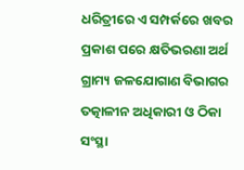ଧରିତ୍ରୀରେ ଏ ସମ୍ପର୍କରେ ଖବର ପ୍ରକାଶ ପରେ କ୍ଷତିଭରଣା ଅର୍ଥ ଗ୍ରାମ୍ୟ ଜଳଯୋଗାଣ ବିଭାଗର ତତ୍କାଳୀନ ଅଧିକାରୀ ଓ ଠିକା ସଂସ୍ଥା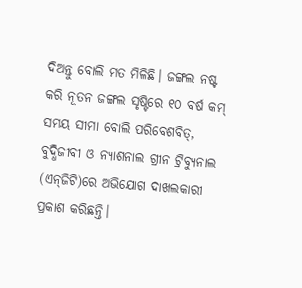ଦିଅନ୍ତୁ ବୋଲି ମତ ମିଳିଛି। ଜଙ୍ଗଲ ନଷ୍ଟ କରି ନୂତନ ଜଙ୍ଗଲ ସୃଷ୍ଟିରେ ୧୦ ବର୍ଷ କମ୍‌ ସମୟ ସୀମା ବୋଲି ପରିବେଶବିତ୍‌, ବୁଦ୍ଧିଜୀବୀ ଓ ନ୍ୟାଶନାଲ ଗ୍ରୀନ ଟ୍ରିବ୍ୟୁନାଲ (ଏନ୍‌ଜିଟି)ରେ ଅଭିଯୋଗ ଦାଖଲକାରୀ ପ୍ରକାଶ କରିଛନ୍ତି।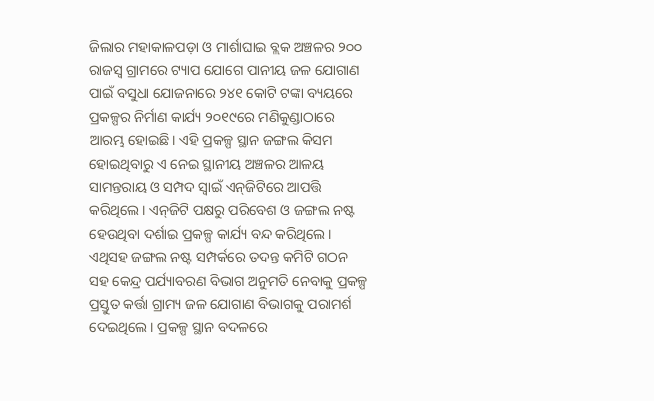ଜିଲାର ମହାକାଳପଡ଼ା ଓ ମାର୍ଶାଘାଇ ବ୍ଲକ ଅଞ୍ଚଳର ୨୦୦ ରାଜସ୍ବ ଗ୍ରାମରେ ଟ୍ୟାପ ଯୋଗେ ପାନୀୟ ଜଳ ଯୋଗାଣ ପାଇଁ ବସୁଧା ଯୋଜନାରେ ୨୪୧ କୋଟି ଟଙ୍କା ବ୍ୟୟରେ ପ୍ରକଳ୍ପର ନିର୍ମାଣ କାର୍ଯ୍ୟ ୨୦୧୯ରେ ମଣିକୁଣ୍ଡାଠାରେ ଆରମ୍ଭ ହୋଇଛି। ଏହି ପ୍ରକଳ୍ପ ସ୍ଥାନ ଜଙ୍ଗଲ କିସମ ହୋଇଥିବାରୁ ଏ ନେଇ ସ୍ଥାନୀୟ ଅଞ୍ଚଳର ଆଳୟ ସାମନ୍ତରାୟ ଓ ସମ୍ପଦ ସ୍ବାଇଁ ଏନ୍‌ଜିଟିରେ ଆପତ୍ତି କରିଥିଲେ। ଏନ୍‌ଜିଟି ପକ୍ଷରୁ ପରିବେଶ ଓ ଜଙ୍ଗଲ ନଷ୍ଟ ହେଉଥିବା ଦର୍ଶାଇ ପ୍ରକଳ୍ପ କାର୍ଯ୍ୟ ବନ୍ଦ କରିଥିଲେ। ଏଥିସହ ଜଙ୍ଗଲ ନଷ୍ଟ ସମ୍ପର୍କରେ ତଦନ୍ତ କମିଟି ଗଠନ ସହ କେନ୍ଦ୍ର ପର୍ଯ୍ୟାବରଣ ବିଭାଗ ଅନୁମତି ନେବାକୁ ପ୍ରକଳ୍ପ ପ୍ରସ୍ତୁତ କର୍ତ୍ତା ଗ୍ରାମ୍ୟ ଜଳ ଯୋଗାଣ ବିଭାଗକୁ ପରାମର୍ଶ ଦେଇଥିଲେ। ପ୍ରକଳ୍ପ ସ୍ଥାନ ବଦଳରେ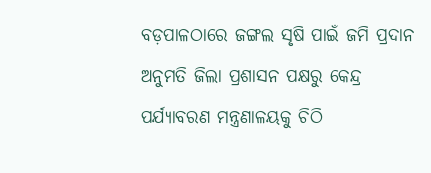ବଡ଼ପାଳଠାରେ ଜଙ୍ଗଲ ସୃଷି ପାଇଁ ଜମି ପ୍ରଦାନ ଅନୁମତି ଜିଲା ପ୍ରଶାସନ ପକ୍ଷରୁ କେନ୍ଦ୍ର ପର୍ଯ୍ୟାବରଣ ମନ୍ତ୍ରଣାଳୟକୁ ଚିଠି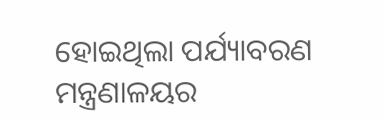ହୋଇଥିଲା ପର୍ଯ୍ୟାବରଣ ମନ୍ତ୍ରଣାଳୟର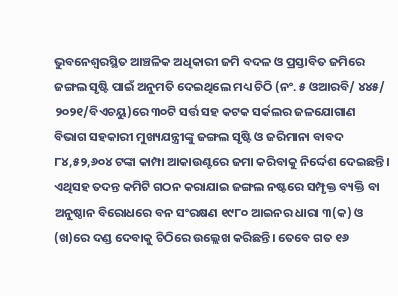ଭୁବନେଶ୍ୱରସ୍ଥିତ ଆଞ୍ଚଳିକ ଅଧିକାରୀ ଜମି ବଦଳ ଓ ପ୍ରସ୍ତାବିତ ଜମିରେ ଜଙ୍ଗଲ ସୃଷ୍ଟି ପାଇଁ ଅନୁମତି ଦେଇଥିଲେ ମଧ୍ୟ ଚିଠି (ନଂ. ୫ ଓଆରବି/ ୪୪୫/ ୨୦୨୧/ବିଏଚୟୁ)ରେ ୩୦ଟି ସର୍ତ୍ତ ସହ କଟକ ସର୍କଲର ଜଳଯୋଗାଣ ବିଭାଗ ସହକାରୀ ମୁଖ୍ୟଯନ୍ତ୍ରୀଙ୍କୁ ଜଙ୍ଗଲ ସୃଷ୍ଟି ଓ ଜରିମାନା ବାବଦ ୮୪,୫୨,୬୦୪ ଟଙ୍କା କାମ୍ପା ଆକାଉଣ୍ଟରେ ଜମା କରିବାକୁ ନିର୍ଦ୍ଦେଶ ଦେଇଛନ୍ତି। ଏଥିସହ ତଦନ୍ତ କମିଟି ଗଠନ କରାଯାଇ ଜଙ୍ଗଲ ନଷ୍ଟରେ ସମ୍ପୃକ୍ତ ବ୍ୟକ୍ତି ବା ଅନୁଷ୍ଠାନ ବିରୋଧରେ ବନ ସଂରକ୍ଷଣ ୧୯୮୦ ଆଇନର ଧାରା ୩(କ) ଓ (ଖ)ରେ ଦଣ୍ଡ ଦେବାକୁ ଚିଠିରେ ଉଲ୍ଲେଖ କରିଛନ୍ତି। ତେବେ ଗତ ୧୬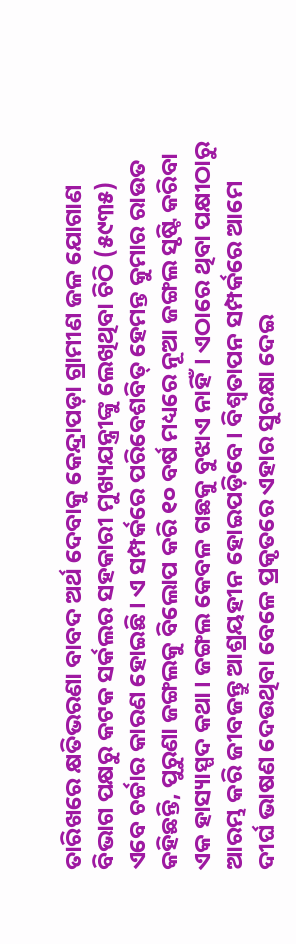ତାରିଖରେ କ୍ଷତିଭରଣା ବାବଦ ଅର୍ଥ ଦେବାକୁ କେନ୍ଦ୍ରାପଡ଼ା ଗ୍ରାମୀଣ ଜଳ ଯୋଗାଣ ବିଭାଗ ପକ୍ଷରୁ କଟକ ସର୍କଲର ସହକାରୀ ମୁଖ୍ୟଯନ୍ତ୍ରୀଙ୍କୁ ଲେଖିଥିବା ଚିଠି (୫୯୩୫) ଏବେ ଚର୍ଚ୍ଚାର କାରଣ ହୋଇଛି। ଏ ସମ୍ପର୍କରେ ପରିବେଶବିତ୍‌ ହେମନ୍ତ କୁମାର ରାଉତ କହିଛନ୍ତି, ପୁରୁଣା ଜଙ୍ଗଲକୁ ବିଲୋପ କରି ୧୦ ବର୍ଷ ମଧ୍ୟରେ ନୂଆ ଜଙ୍ଗଲ ସୃଷ୍ଟି କରିବା ଏକ ହାସ୍ୟାସ୍ପଦ କଥା। ଜଙ୍ଗଲ କେବଳ ଗଛକୁ ବୁଝାଏ ନାହିଁ। ଏଠାରେ ଥିବା ପକ୍ଷୀଠାରୁ ଆରମ୍ଭ କରି ଜୀବଜନ୍ତୁ ଆଶ୍ରୟହୀନ ହୋଇପଡ଼ିବେ। ବିଶ୍ୱତାପନ ସମ୍ପର୍କରେ ଆମେ ଦୀର୍ଘ ଭାଷଣ ଦେଉଥିବା ବେଳେ ପ୍ରକୃତରେ ଏହାର ସୁରକ୍ଷା ଦେଇ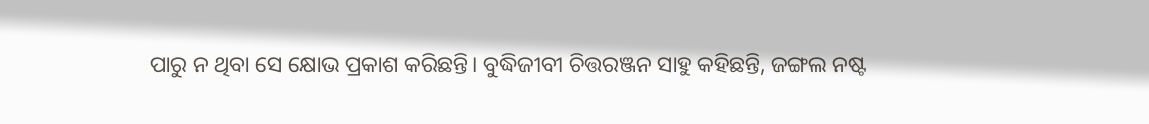ପାରୁ ନ ଥିବା ସେ କ୍ଷୋଭ ପ୍ରକାଶ କରିଛନ୍ତି। ବୁଦ୍ଧିଜୀବୀ ଚିତ୍ତରଞ୍ଜନ ସାହୁ କହିଛନ୍ତି, ଜଙ୍ଗଲ ନଷ୍ଟ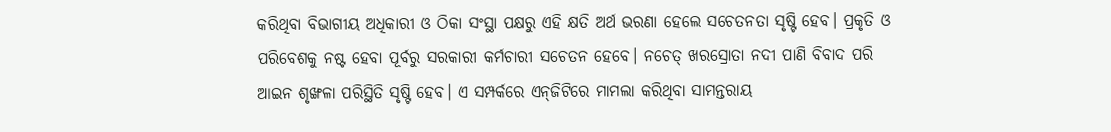କରିଥିବା ବିଭାଗୀୟ ଅଧିକାରୀ ଓ ଠିକା ସଂସ୍ଥା ପକ୍ଷରୁ ଏହି କ୍ଷତି ଅର୍ଥ ଭରଣା ହେଲେ ସଚେତନତା ସୃଷ୍ଟି ହେବ। ପ୍ରକୃତି ଓ ପରିବେଶକୁ ନଷ୍ଟ ହେବା ପୂର୍ବରୁ ସରକାରୀ କର୍ମଚାରୀ ସଚେତନ ହେବେ। ନଚେତ୍‌ ଖରସ୍ରୋତା ନଦୀ ପାଣି ବିବାଦ ପରି ଆଇନ ଶୃଙ୍ଖଳା ପରିସ୍ଥିତି ସୃଷ୍ଟି ହେବ। ଏ ସମ୍ପର୍କରେ ଏନ୍‌ଜିଟିରେ ମାମଲା କରିଥିବା ସାମନ୍ତରାୟ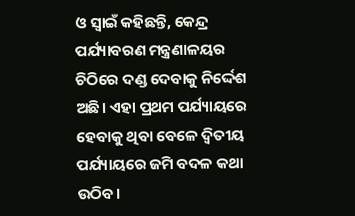ଓ ସ୍ବାଇଁ କହିଛନ୍ତି, କେନ୍ଦ୍ର ପର୍ଯ୍ୟାବରଣ ମନ୍ତ୍ରଣାଳୟର ଚିଠିରେ ଦଣ୍ଡ ଦେବାକୁ ନିର୍ଦ୍ଦେଶ ଅଛି। ଏହା ପ୍ରଥମ ପର୍ଯ୍ୟାୟରେ ହେବାକୁ ଥିବା ବେଳେ ଦ୍ୱିତୀୟ ପର୍ଯ୍ୟାୟରେ ଜମି ବଦଳ କଥା ଉଠିବ।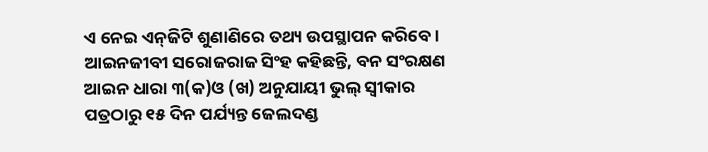ଏ ନେଇ ଏନ୍‌ଜିଟି ଶୁଣାଣିରେ ତଥ୍ୟ ଉପସ୍ଥାପନ କରିବେ। ଆଇନଜୀବୀ ସରୋଜରାଜ ସିଂହ କହିଛନ୍ତି, ବନ ସଂରକ୍ଷଣ ଆଇନ ଧାରା ୩(କ)ଓ (ଖ) ଅନୁଯାୟୀ ଭୁଲ୍‌ ସ୍ବୀକାର ପତ୍ରଠାରୁ ୧୫ ଦିନ ପର୍ଯ୍ୟନ୍ତ ଜେଲଦଣ୍ଡ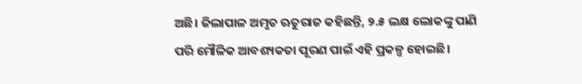ଅଛି। ଜିଲାପାଳ ଅମୃତ ଋତୁରାଜ କହିଛନ୍ତି, ୨.୫ ଲକ୍ଷ ଲୋକଙ୍କୁ ପାଣି ପରି ମୌଳିକ ଆବଶ୍ୟକତା ପୂରଣ ପାଇଁ ଏହି ପ୍ରକଳ୍ପ ହୋଇଛି।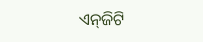ଏନ୍‌ଜିଟି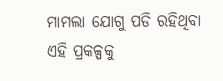ମାମଲା ଯୋଗୁ ପଡି ରହିଥିବା ଏହି ପ୍ରକଳ୍ପକୁ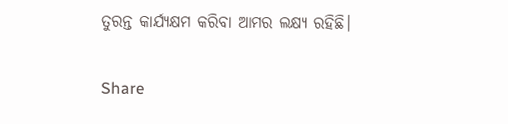ତୁରନ୍ତ କାର୍ଯ୍ୟକ୍ଷମ କରିବା ଆମର ଲକ୍ଷ୍ୟ ରହିଛି।

Share